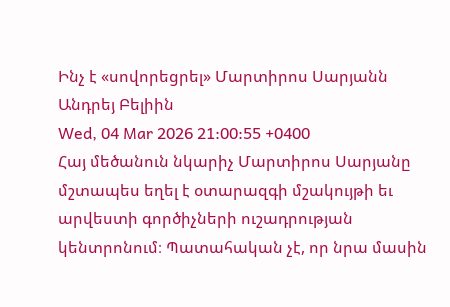Ինչ է «սովորեցրել» Մարտիրոս Սարյանն Անդրեյ Բելիին
Wed, 04 Mar 2026 21:00:55 +0400
Հայ մեծանուն նկարիչ Մարտիրոս Սարյանը մշտապես եղել է օտարազգի մշակույթի եւ արվեստի գործիչների ուշադրության կենտրոնում։ Պատահական չէ, որ նրա մասին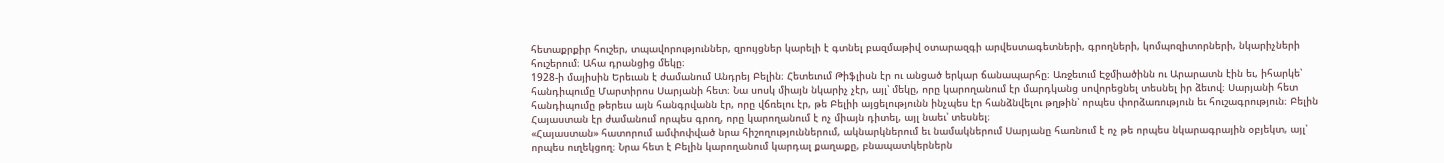հետաքրքիր հուշեր, տպավորություններ, զրույցներ կարելի է գտնել բազմաթիվ օտարազգի արվեստագետների, գրողների, կոմպոզիտորների, նկարիչների հուշերում։ Ահա դրանցից մեկը։
1928-ի մայիսին Երեւան է ժամանում Անդրեյ Բելին։ Հետեւում Թիֆլիսն էր ու անցած երկար ճանապարհը։ Առջեւում Էջմիածինն ու Արարատն էին եւ, իհարկե՝ հանդիպումը Մարտիրոս Սարյանի հետ։ Նա սոսկ միայն նկարիչ չէր, այլ՝ մեկը, որը կարողանում էր մարդկանց սովորեցնել տեսնել իր ձեւով։ Սարյանի հետ հանդիպումը թերեւս այն հանգրվանն էր, որը վճռելու էր, թե Բելիի այցելությունն ինչպես էր հանձնվելու թղթին՝ որպես փորձառություն եւ հուշագրություն։ Բելին Հայաստան էր ժամանում որպես գրող, որը կարողանում է ոչ միայն դիտել, այլ նաեւ՝ տեսնել։
«Հայաստան» հատորում ամփոփված նրա հիշողություններում, ակնարկներում եւ նամակներում Սարյանը հառնում է ոչ թե որպես նկարագրային օբյեկտ, այլ՝ որպես ուղեկցող։ Նրա հետ է Բելին կարողանում կարդալ քաղաքը, բնապատկերներն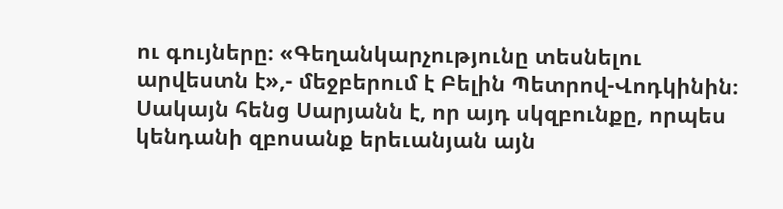ու գույները։ «Գեղանկարչությունը տեսնելու արվեստն է»,- մեջբերում է Բելին Պետրով-Վոդկինին։ Սակայն հենց Սարյանն է, որ այդ սկզբունքը, որպես կենդանի զբոսանք երեւանյան այն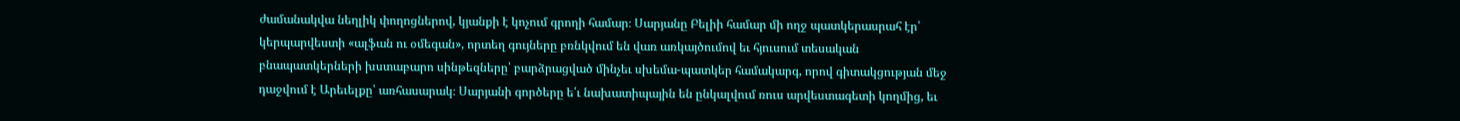ժամանակվա նեղլիկ փողոցներով, կյանքի է կոչում գրողի համար։ Սարյանը Բելիի համար մի ողջ պատկերասրահ էր՝ կերպարվեստի «ալֆան ու օմեգան», որտեղ գույները բռնկվում են վառ առկայծումով եւ հյուսում տեսական բնապատկերների խստաբարո սինթեզները՝ բարձրացված մինչեւ սխեմա-պատկեր համակարգ, որով գիտակցության մեջ դաջվում է Արեւելքը՝ առհասարակ։ Սարյանի գործերը ե՛ւ նախատիպային են ընկալվում ռուս արվեստագետի կողմից, եւ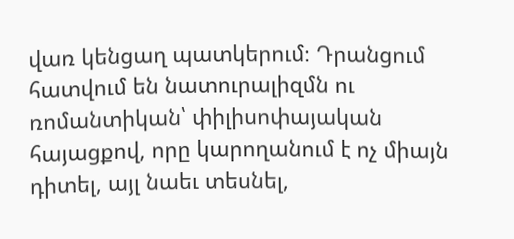վառ կենցաղ պատկերում։ Դրանցում հատվում են նատուրալիզմն ու ռոմանտիկան՝ փիլիսոփայական հայացքով, որը կարողանում է ոչ միայն դիտել, այլ նաեւ տեսնել,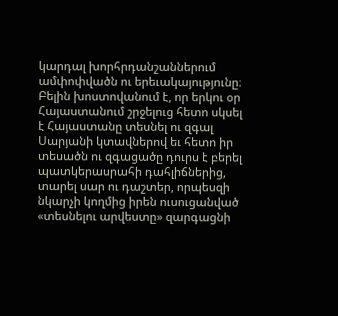կարդալ խորհրդանշաններում ամփոփվածն ու երեւակայությունը։ Բելին խոստովանում է, որ երկու օր Հայաստանում շրջելուց հետո սկսել է Հայաստանը տեսնել ու զգալ Սարյանի կտավներով եւ հետո իր տեսածն ու զգացածը դուրս է բերել պատկերասրահի դահլիճներից, տարել սար ու դաշտեր, որպեսզի նկարչի կողմից իրեն ուսուցանված «տեսնելու արվեստը» զարգացնի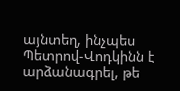այնտեղ, ինչպես Պետրով-Վոդկինն է արձանագրել, թե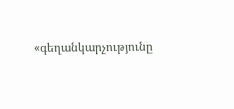«գեղանկարչությունը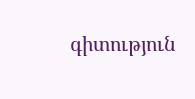գիտություն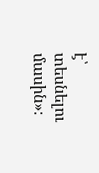է՝ տեսնելու մասին»։